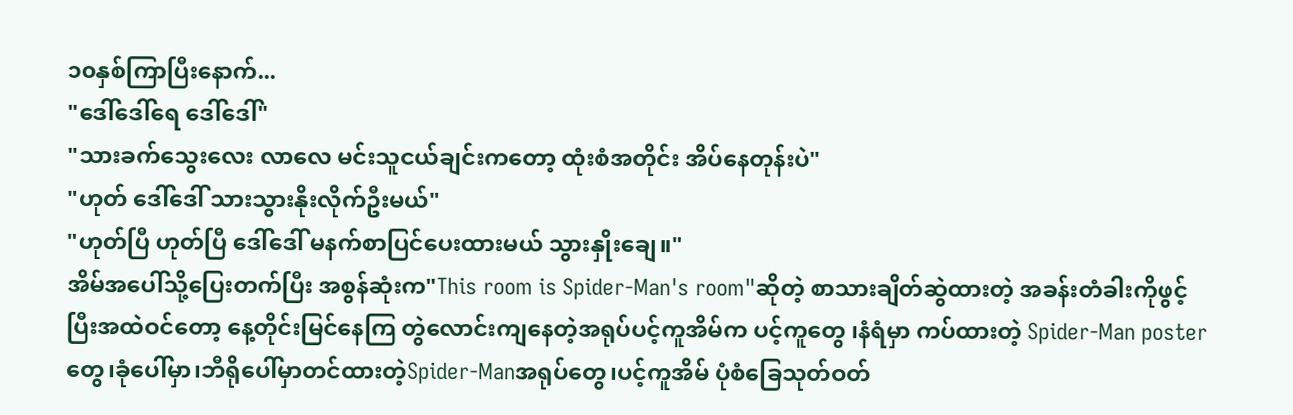၁၀နှစ်ကြာပြီးနောက်...
"ဒေါ်ဒေါ်ရေ ဒေါ်ဒေါ်"
"သားခက်သွေးလေး လာလေ မင်းသူငယ်ချင်းကတော့ ထုံးစံအတိုင်း အိပ်နေတုန်းပဲ"
"ဟုတ် ဒေါ်ဒေါ် သားသွားနိုးလိုက်ဦးမယ်"
"ဟုတ်ပြီ ဟုတ်ပြီ ဒေါ်ဒေါ် မနက်စာပြင်ပေးထားမယ် သွားနှိုးချေ။"
အိမ်အပေါ်သို့ပြေးတက်ပြီး အစွန်ဆုံးက"This room is Spider-Man's room"ဆိုတဲ့ စာသားချိတ်ဆွဲထားတဲ့ အခန်းတံခါးကိုဖွင့်ပြီးအထဲဝင်တော့ နေ့တိုင်းမြင်နေကြ တွဲလောင်းကျနေတဲ့အရုပ်ပင့်ကူအိမ်က ပင့်ကူတွေ ၊နံရံမှာ ကပ်ထားတဲ့ Spider-Man posterတွေ၊ခုံပေါ်မှာ၊ဘီရိုပေါ်မှာတင်ထားတဲ့Spider-Manအရုပ်တွေ၊ပင့်ကူအိမ် ပုံစံခြေသုတ်ဝတ်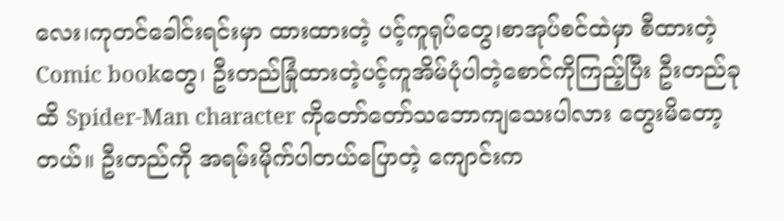လေး၊ကုတင်ခေါင်းရင်းမှာ ထားထားတဲ့ ပင့်ကူရုပ်တွေ၊စာအုပ်စင်ထဲမှာ စီထားတဲ့Comic bookတွေ၊ ဦးတည်ခြုံထားတဲ့ပင့်ကူအိမ်ပုံပါတဲ့စောင်ကိုကြည့်ပြီး ဦးတည်ခုထိ Spider-Man character ကိုတော်တော်သဘောကျသေးပါလား တွေးမိတော့တယ်။ ဦးတည်ကို အရမ်းမိုက်ပါတယ်ပြောတဲ့ ကျောင်းက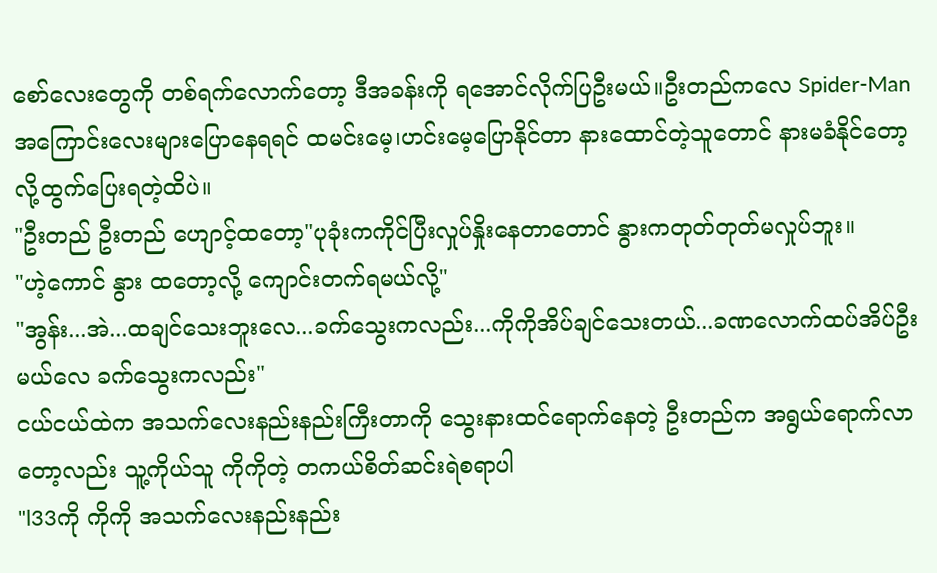စော်လေးတွေကို တစ်ရက်လောက်တော့ ဒီအခန်းကို ရအောင်လိုက်ပြဦးမယ်။ဦးတည်ကလေ Spider-Manအကြောင်းလေးများပြောနေရရင် ထမင်းမေ့၊ဟင်းမေ့ပြောနိုင်တာ နားထောင်တဲ့သူတောင် နားမခံနိုင်တော့ လို့ထွက်ပြေးရတဲ့ထိပဲ။
"ဦးတည် ဦးတည် ဟျောင့်ထတော့"ပုခုံးကကိုင်ပြီးလှုပ်နှိုးနေတာတောင် နွားကတုတ်တုတ်မလှုပ်ဘူး။
"ဟဲ့ကောင် နွား ထတော့လို့ ကျောင်းတက်ရမယ်လို့"
"အွန်း...အဲ...ထချင်သေးဘူးလေ...ခက်သွေးကလည်း...ကိုကိုအိပ်ချင်သေးတယ်...ခဏလောက်ထပ်အိပ်ဦးမယ်လေ ခက်သွေးကလည်း"
ငယ်ငယ်ထဲက အသက်လေးနည်းနည်းကြီးတာကို သွေးနားထင်ရောက်နေတဲ့ ဦးတည်က အရွယ်ရောက်လာတော့လည်း သူ့ကိုယ်သူ ကိုကိုတဲ့ တကယ်စိတ်ဆင်းရဲစရာပါ
"l33ကို ကိုကို အသက်လေးနည်းနည်း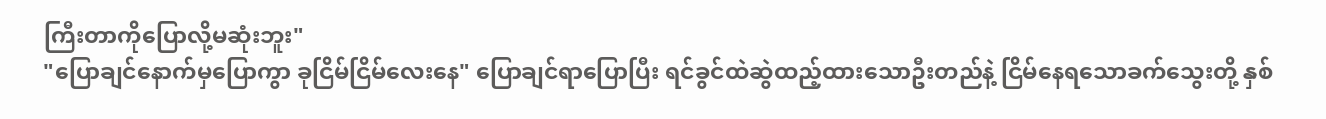ကြီးတာကိုပြောလို့မဆုံးဘူး"
"ပြောချင်နောက်မှပြောကွာ ခုငြိမ်ငြိမ်လေးနေ" ပြောချင်ရာပြောပြီး ရင်ခွင်ထဲဆွဲထည့်ထားသောဦးတည်နဲ့ ငြိမ်နေရသောခက်သွေးတို့ နှစ်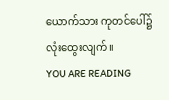ယောက်သား ကုတင်ပေါ်၌ လုံးထွေးလျက်။
YOU ARE READING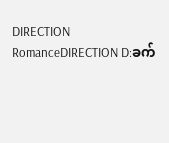DIRECTION
RomanceDIRECTION D:ခက်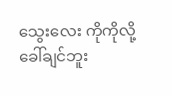သွေးလေး ကိုကိုလို့ခေါ်ချင်ဘူး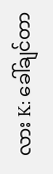လား K: ခေါ်ချင်တာ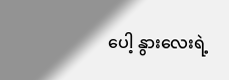ပေါ့ နွားလေးရဲ့